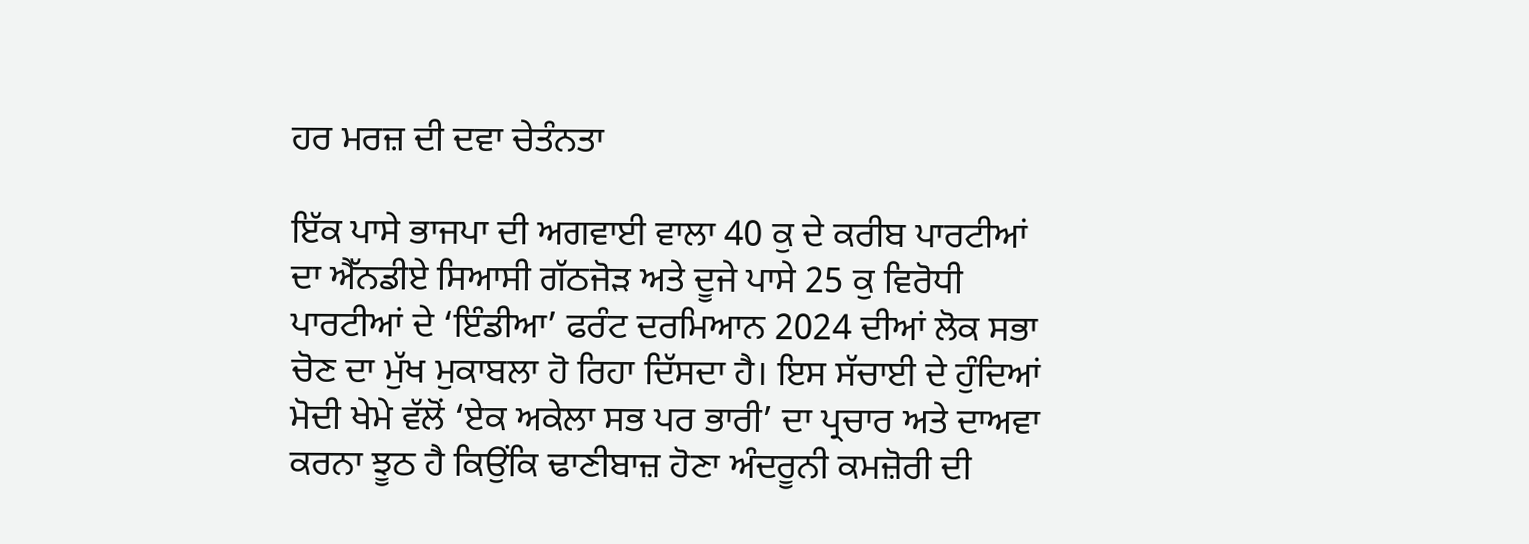ਹਰ ਮਰਜ਼ ਦੀ ਦਵਾ ਚੇਤੰਨਤਾ

ਇੱਕ ਪਾਸੇ ਭਾਜਪਾ ਦੀ ਅਗਵਾਈ ਵਾਲਾ 40 ਕੁ ਦੇ ਕਰੀਬ ਪਾਰਟੀਆਂ ਦਾ ਐੱਨਡੀਏ ਸਿਆਸੀ ਗੱਠਜੋੜ ਅਤੇ ਦੂਜੇ ਪਾਸੇ 25 ਕੁ ਵਿਰੋਧੀ ਪਾਰਟੀਆਂ ਦੇ ‘ਇੰਡੀਆ’ ਫਰੰਟ ਦਰਮਿਆਨ 2024 ਦੀਆਂ ਲੋਕ ਸਭਾ ਚੋਣ ਦਾ ਮੁੱਖ ਮੁਕਾਬਲਾ ਹੋ ਰਿਹਾ ਦਿੱਸਦਾ ਹੈ। ਇਸ ਸੱਚਾਈ ਦੇ ਹੁੰਦਿਆਂ ਮੋਦੀ ਖੇਮੇ ਵੱਲੋਂ ‘ਏਕ ਅਕੇਲਾ ਸਭ ਪਰ ਭਾਰੀ’ ਦਾ ਪ੍ਰਚਾਰ ਅਤੇ ਦਾਅਵਾ ਕਰਨਾ ਝੂਠ ਹੈ ਕਿਉਂਕਿ ਢਾਣੀਬਾਜ਼ ਹੋਣਾ ਅੰਦਰੂਨੀ ਕਮਜ਼ੋਰੀ ਦੀ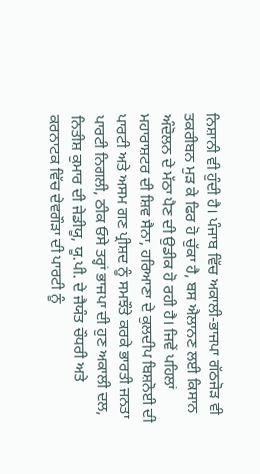ਨਿਸ਼ਾਨੀ ਵੀ ਹੁੰਦੀ ਹੈ। ਪੰਜਾਬ ਵਿੱਚ ਅਕਾਲੀ-ਭਾਜਪਾ ਗੱਠਜੋੜ ਵੀ ਤਕਰੀਬਨ ਮੁੜ ਕੇ ਫਿਰ ਹੋ ਚੁੱਕਾ ਹੈ, ਬਸ ਐਲਾਨਣ ਲਈ ਕਿਸਾਨ ਅੰਦੋਲਨ ਦੇ ਮੱਠਾ ਪੈਣ ਦੀ ਉਡੀਕ ਹੋ ਰਹੀ ਹੈ। ਜਿਵੇਂ ਪਹਿਲਾਂ ਮਹਾਰਾਸ਼ਟਰ ਦੀ ਸ਼ਿਵ ਸੈਨਾ, ਹਰਿਆਣਾ ਦੇ ਕੁਲਦੀਪ ਬਿਸ਼ਨੋਈ ਦੀ ਪਾਰਟੀ ਅਤੇ ਅਸਮ ਗਣ ਪ੍ਰੀਸ਼ਦ ਨੂੰ ਸਮਝੌਤੇ ਕਰਕੇ ਭਾਰਤੀ ਜਨਤਾ ਪਾਰਟੀ ਨਿਗਲੀ, ਠੀਕ ਓਸੇ ਤਰ੍ਹਾਂ ਭਾਜਪਾ ਦੀ ਹੁਣ ਅਕਾਲੀ ਦਲ, ਨਿਤੀਸ਼ ਕੁਮਾਰ ਦੀ ਜੇਡੀਯੂ, ਯੂ.ਪੀ. ਦੇ ਜੈਯੰਤ ਚੌਧਰੀ ਅਤੇ ਕਰਨਾਟਕ ਵਿੱਚ ਦੇਵਗੌੜਾ ਦੀ ਪਾਰਟੀ ਨੂੰ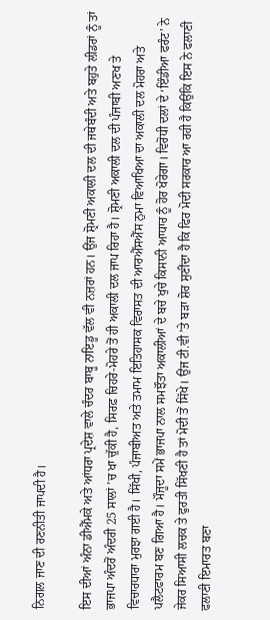ਨਿਗਲ ਜਾਣ ਦੀ ਰਣਨੀਤੀ ਜਾਪਦੀ ਹੈ।

ਇਸ ਦੀਆਂ ਅੰਨਾ ਡੀਐੱਮਕੇ ਅਤੇ ਆਂਧਰਾ ਪ੍ਰਦੇਸ਼ ਵਾਲੇ ਚੰਦਰ ਬਾਬੂ ਨਾਇਡੂ ਵੱਲ ਵੀ ਨਜ਼ਰਾਂ ਹਨ। ਉਂਜ ਸ਼੍ਰੋਮਣੀ ਅਕਾਲੀ ਦਲ ਦੀ ਜਥੇਬੰਦੀ ਅਤੇ ਬਹੁਤੇ ਲੀਡਰਾਂ ਨੂੰ ਤਾਂ ਭਾਜਪਾ ਅੰਦਰੋਂ ਅੰਦਰੀ 25 ਸਾਲਾਂ ’ਚ ਖਾ ਚੁੱਕੀ ਹੈ, ਸਿਰਫ਼ ਚਿਹਰੇ-ਮੋਹਰੇ ਤੋਂ ਹੀ ਅਕਾਲੀ ਦਲ ਜਾਪ ਰਿਹਾ ਹੈ। ਸ਼੍ਰੋਮਣੀ ਅਕਾਲੀ ਦਲ ਦੀ ਪੰਜਾਬੀ ਅਣਖ ਤੇ ਵਿਚਾਰਧਾਰਾ ਮੁਰਝਾ ਗਈ ਹੈ। ਸਿੱਖੀ, ਪੰਜਾਬੀਅਤ ਅਤੇ ਤਮਾਮ ਇਤਿਹਾਸਕ ਵਿਰਾਸਤ ਦੀ ਆਰਐੱਸਐੱਸ ਨੁਮਾ ਵਿਆਖਿਆ ਦਾ ਅਕਾਲੀ ਦਲ ਮੋਹਰਾ ਅਤੇ ਪਲੈਟਫਾਰਮ ਬਣ ਗਿਆ ਹੈ। ਮੌਜੂਦਾ ਸਮੇਂ ਭਾਜਪਾ ਨਾਲ ਸਮਝੌਤਾ ਅਕਾਲੀਆਂ ਦੇ ਬਚੇ ਖੁਚੇ ਕਿਸਾਨੀ ਆਧਾਰ ਨੂੰ ਹੋਰ ਖੋਰੇਗਾ। ਵਿਰੋਧੀ ਦਲਾਂ ਦੇ ‘ਇੰਡੀਆ ਫਰੰਟ’ ਨੇ ਜੇਕਰ ਸਿਆਸੀ ਲਚਕ ਤੇ ਫੁਰਤੀ ਸਿੱਖਣੀ ਹੈ ਤਾਂ ਮੋਦੀ ਤੋਂ ਸਿੱਖੇ। ਉਂਜ ਟੀ.ਵੀ ’ਤੇ ਬੜਾ ਸ਼ੋਰ ਸੁਣੀਂਦਾ ਹੈ ਕਿ ਫਿਰ ਮੋਦੀ ਸਰਕਾਰ ਆ ਰਹੀ ਹੈ ਕਿਉਂਕਿ ਇਸ ਨੇ ਫਲਾਣੀ ਫਲਾਣੀ ਇਮਾਰਤ ਬਣਾ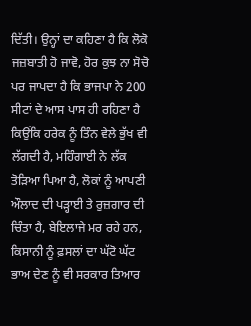ਦਿੱਤੀ। ਉਨ੍ਹਾਂ ਦਾ ਕਹਿਣਾ ਹੈ ਕਿ ਲੋਕੋ ਜਜ਼ਬਾਤੀ ਹੋ ਜਾਵੋ, ਹੋਰ ਕੁਝ ਨਾ ਸੋਚੋ ਪਰ ਜਾਪਦਾ ਹੈ ਕਿ ਭਾਜਪਾ ਨੇ 200 ਸੀਟਾਂ ਦੇ ਆਸ ਪਾਸ ਹੀ ਰਹਿਣਾ ਹੈ ਕਿਉਂਕਿ ਹਰੇਕ ਨੂੰ ਤਿੰਨ ਵੇਲੇ ਭੁੱਖ ਵੀ ਲੱਗਦੀ ਹੈ, ਮਹਿੰਗਾਈ ਨੇ ਲੱਕ ਤੋੜਿਆ ਪਿਆ ਹੈ, ਲੋਕਾਂ ਨੂੰ ਆਪਣੀ ਔਲਾਦ ਦੀ ਪੜ੍ਹਾਈ ਤੇ ਰੁਜ਼ਗਾਰ ਦੀ ਚਿੰਤਾ ਹੈ, ਬੇਇਲਾਜੇ ਮਰ ਰਹੇ ਹਨ, ਕਿਸਾਨੀ ਨੂੰ ਫ਼ਸਲਾਂ ਦਾ ਘੱਟੋ ਘੱਟ ਭਾਅ ਦੇਣ ਨੂੰ ਵੀ ਸਰਕਾਰ ਤਿਆਰ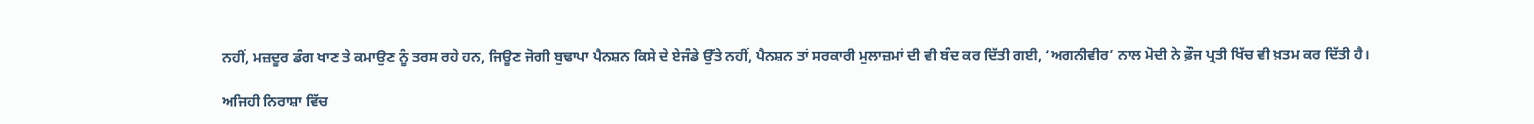ਨਹੀਂ, ਮਜ਼ਦੂਰ ਡੰਗ ਖਾਣ ਤੇ ਕਮਾਉਣ ਨੂੰ ਤਰਸ ਰਹੇ ਹਨ, ਜਿਊਣ ਜੋਗੀ ਬੁਢਾਪਾ ਪੈਨਸ਼ਨ ਕਿਸੇ ਦੇ ਏਜੰਡੇ ਉੱਤੇ ਨਹੀਂ, ਪੈਨਸ਼ਨ ਤਾਂ ਸਰਕਾਰੀ ਮੁਲਾਜ਼ਮਾਂ ਦੀ ਵੀ ਬੰਦ ਕਰ ਦਿੱਤੀ ਗਈ, ‘ਅਗਨੀਵੀਰ’ ਨਾਲ ਮੋਦੀ ਨੇ ਫ਼ੌਜ ਪ੍ਰਤੀ ਖਿੱਚ ਵੀ ਖ਼ਤਮ ਕਰ ਦਿੱਤੀ ਹੈ।

ਅਜਿਹੀ ਨਿਰਾਸ਼ਾ ਵਿੱਚ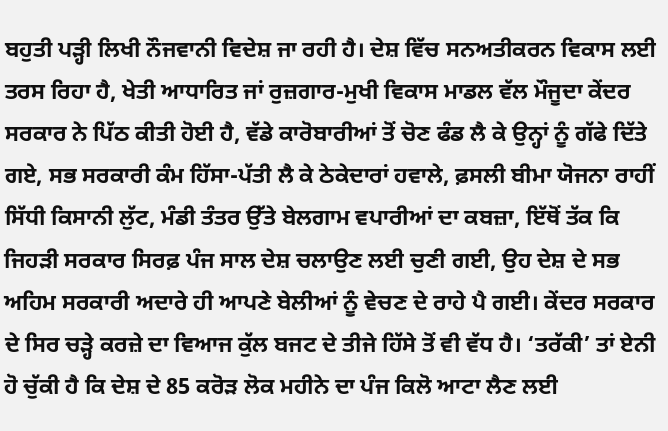ਬਹੁਤੀ ਪੜ੍ਹੀ ਲਿਖੀ ਨੌਜਵਾਨੀ ਵਿਦੇਸ਼ ਜਾ ਰਹੀ ਹੈ। ਦੇਸ਼ ਵਿੱਚ ਸਨਅਤੀਕਰਨ ਵਿਕਾਸ ਲਈ ਤਰਸ ਰਿਹਾ ਹੈ, ਖੇਤੀ ਆਧਾਰਿਤ ਜਾਂ ਰੁਜ਼ਗਾਰ-ਮੁਖੀ ਵਿਕਾਸ ਮਾਡਲ ਵੱਲ ਮੌਜੂਦਾ ਕੇਂਦਰ ਸਰਕਾਰ ਨੇ ਪਿੱਠ ਕੀਤੀ ਹੋਈ ਹੈ, ਵੱਡੇ ਕਾਰੋਬਾਰੀਆਂ ਤੋਂ ਚੋਣ ਫੰਡ ਲੈ ਕੇ ਉਨ੍ਹਾਂ ਨੂੰ ਗੱਫੇ ਦਿੱਤੇ ਗਏ, ਸਭ ਸਰਕਾਰੀ ਕੰਮ ਹਿੱਸਾ-ਪੱਤੀ ਲੈ ਕੇ ਠੇਕੇਦਾਰਾਂ ਹਵਾਲੇ, ਫ਼ਸਲੀ ਬੀਮਾ ਯੋਜਨਾ ਰਾਹੀਂ ਸਿੱਧੀ ਕਿਸਾਨੀ ਲੁੱਟ, ਮੰਡੀ ਤੰਤਰ ਉੱਤੇ ਬੇਲਗਾਮ ਵਪਾਰੀਆਂ ਦਾ ਕਬਜ਼ਾ, ਇੱਥੋਂ ਤੱਕ ਕਿ ਜਿਹੜੀ ਸਰਕਾਰ ਸਿਰਫ਼ ਪੰਜ ਸਾਲ ਦੇਸ਼ ਚਲਾਉਣ ਲਈ ਚੁਣੀ ਗਈ, ਉਹ ਦੇਸ਼ ਦੇ ਸਭ ਅਹਿਮ ਸਰਕਾਰੀ ਅਦਾਰੇ ਹੀ ਆਪਣੇ ਬੇਲੀਆਂ ਨੂੰ ਵੇਚਣ ਦੇ ਰਾਹੇ ਪੈ ਗਈ। ਕੇਂਦਰ ਸਰਕਾਰ ਦੇ ਸਿਰ ਚੜ੍ਹੇ ਕਰਜ਼ੇ ਦਾ ਵਿਆਜ ਕੁੱਲ ਬਜਟ ਦੇ ਤੀਜੇ ਹਿੱਸੇ ਤੋਂ ਵੀ ਵੱਧ ਹੈ। ‘ਤਰੱਕੀ’ ਤਾਂ ਏਨੀ ਹੋ ਚੁੱਕੀ ਹੈ ਕਿ ਦੇਸ਼ ਦੇ 85 ਕਰੋੜ ਲੋਕ ਮਹੀਨੇ ਦਾ ਪੰਜ ਕਿਲੋ ਆਟਾ ਲੈਣ ਲਈ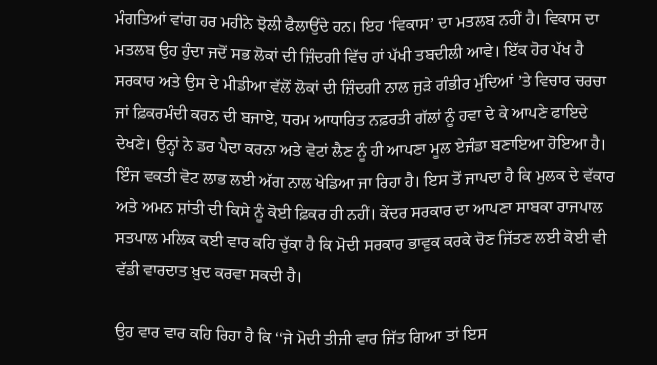ਮੰਗਤਿਆਂ ਵਾਂਗ ਹਰ ਮਹੀਨੇ ਝੋਲੀ ਫੈਲਾਉਂਦੇ ਹਨ। ਇਹ ‘ਵਿਕਾਸ’ ਦਾ ਮਤਲਬ ਨਹੀਂ ਹੈ। ਵਿਕਾਸ ਦਾ ਮਤਲਬ ਉਹ ਹੁੰਦਾ ਜਦੋਂ ਸਭ ਲੋਕਾਂ ਦੀ ਜ਼ਿੰਦਗੀ ਵਿੱਚ ਹਾਂ ਪੱਖੀ ਤਬਦੀਲੀ ਆਵੇ। ਇੱਕ ਹੋਰ ਪੱਖ ਹੈ ਸਰਕਾਰ ਅਤੇ ਉਸ ਦੇ ਮੀਡੀਆ ਵੱਲੋਂ ਲੋਕਾਂ ਦੀ ਜ਼ਿੰਦਗੀ ਨਾਲ ਜੁੜੇ ਗੰਭੀਰ ਮੁੱਦਿਆਂ ’ਤੇ ਵਿਚਾਰ ਚਰਚਾ ਜਾਂ ਫ਼ਿਕਰਮੰਦੀ ਕਰਨ ਦੀ ਬਜਾਏ, ਧਰਮ ਆਧਾਰਿਤ ਨਫ਼ਰਤੀ ਗੱਲਾਂ ਨੂੰ ਹਵਾ ਦੇ ਕੇ ਆਪਣੇ ਫਾਇਦੇ ਦੇਖਣੇ। ਉਨ੍ਹਾਂ ਨੇ ਡਰ ਪੈਦਾ ਕਰਨਾ ਅਤੇ ਵੋਟਾਂ ਲੈਣ ਨੂੰ ਹੀ ਆਪਣਾ ਮੂਲ ਏਜੰਡਾ ਬਣਾਇਆ ਹੋਇਆ ਹੈ। ਇੰਜ ਵਕਤੀ ਵੋਟ ਲਾਭ ਲਈ ਅੱਗ ਨਾਲ ਖੇਡਿਆ ਜਾ ਰਿਹਾ ਹੈ। ਇਸ ਤੋਂ ਜਾਪਦਾ ਹੈ ਕਿ ਮੁਲਕ ਦੇ ਵੱਕਾਰ ਅਤੇ ਅਮਨ ਸ਼ਾਂਤੀ ਦੀ ਕਿਸੇ ਨੂੰ ਕੋਈ ਫ਼ਿਕਰ ਹੀ ਨਹੀਂ। ਕੇਂਦਰ ਸਰਕਾਰ ਦਾ ਆਪਣਾ ਸਾਬਕਾ ਰਾਜਪਾਲ ਸਤਪਾਲ ਮਲਿਕ ਕਈ ਵਾਰ ਕਹਿ ਚੁੱਕਾ ਹੈ ਕਿ ਮੋਦੀ ਸਰਕਾਰ ਭਾਵੁਕ ਕਰਕੇ ਚੋਣ ਜਿੱਤਣ ਲਈ ਕੋਈ ਵੀ ਵੱਡੀ ਵਾਰਦਾਤ ਖ਼ੁਦ ਕਰਵਾ ਸਕਦੀ ਹੈ।

ਉਹ ਵਾਰ ਵਾਰ ਕਹਿ ਰਿਹਾ ਹੈ ਕਿ ‘‘ਜੇ ਮੋਦੀ ਤੀਜੀ ਵਾਰ ਜਿੱਤ ਗਿਆ ਤਾਂ ਇਸ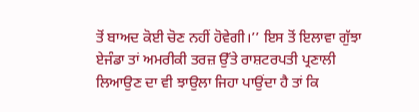ਤੋਂ ਬਾਅਦ ਕੋਈ ਚੋਣ ਨਹੀਂ ਹੋਵੇਗੀ।’’ ਇਸ ਤੋਂ ਇਲਾਵਾ ਗੁੱਝਾ ਏਜੰਡਾ ਤਾਂ ਅਮਰੀਕੀ ਤਰਜ਼ ਉੱਤੇ ਰਾਸ਼ਟਰਪਤੀ ਪ੍ਰਣਾਲੀ ਲਿਆਉਣ ਦਾ ਵੀ ਝਾਉਲਾ ਜਿਹਾ ਪਾਉਂਦਾ ਹੈ ਤਾਂ ਕਿ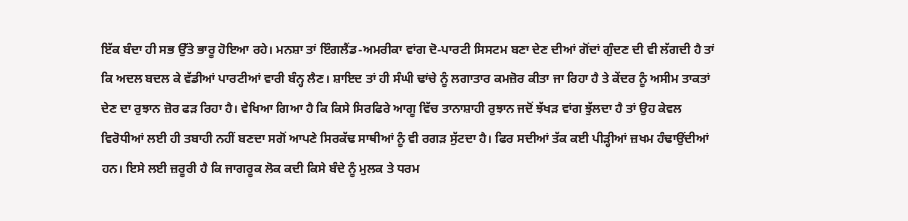ਇੱਕ ਬੰਦਾ ਹੀ ਸਭ ਉੱਤੇ ਭਾਰੂ ਹੋਇਆ ਰਹੇ। ਮਨਸ਼ਾ ਤਾਂ ਇੰਗਲੈਂਡ-ਅਮਰੀਕਾ ਵਾਂਗ ਦੋ-ਪਾਰਟੀ ਸਿਸਟਮ ਬਣਾ ਦੇਣ ਦੀਆਂ ਗੋਂਦਾਂ ਗੁੰਦਣ ਦੀ ਵੀ ਲੱਗਦੀ ਹੈ ਤਾਂ ਕਿ ਅਦਲ ਬਦਲ ਕੇ ਵੱਡੀਆਂ ਪਾਰਟੀਆਂ ਵਾਰੀ ਬੰਨ੍ਹ ਲੈਣ। ਸ਼ਾਇਦ ਤਾਂ ਹੀ ਸੰਘੀ ਢਾਂਚੇ ਨੂੰ ਲਗਾਤਾਰ ਕਮਜ਼ੋਰ ਕੀਤਾ ਜਾ ਰਿਹਾ ਹੈ ਤੇ ਕੇਂਦਰ ਨੂੰ ਅਸੀਮ ਤਾਕਤਾਂ ਦੇਣ ਦਾ ਰੁਝਾਨ ਜ਼ੋਰ ਫੜ ਰਿਹਾ ਹੈ। ਵੇਖਿਆ ਗਿਆ ਹੈ ਕਿ ਕਿਸੇ ਸਿਰਫਿਰੇ ਆਗੂ ਵਿੱਚ ਤਾਨਾਸ਼ਾਹੀ ਰੁਝਾਨ ਜਦੋਂ ਝੱਖੜ ਵਾਂਗ ਝੁੱਲਦਾ ਹੈ ਤਾਂ ਉਹ ਕੇਵਲ ਵਿਰੋਧੀਆਂ ਲਈ ਹੀ ਤਬਾਹੀ ਨਹੀਂ ਬਣਦਾ ਸਗੋਂ ਆਪਣੇ ਸਿਰਕੱਢ ਸਾਥੀਆਂ ਨੂੰ ਵੀ ਰਗੜ ਸੁੱਟਦਾ ਹੈ। ਫਿਰ ਸਦੀਆਂ ਤੱਕ ਕਈ ਪੀੜ੍ਹੀਆਂ ਜ਼ਖਮ ਹੰਢਾਉਂਦੀਆਂ ਹਨ। ਇਸੇ ਲਈ ਜ਼ਰੂਰੀ ਹੈ ਕਿ ਜਾਗਰੂਕ ਲੋਕ ਕਦੀ ਕਿਸੇ ਬੰਦੇ ਨੂੰ ਮੁਲਕ ਤੇ ਧਰਮ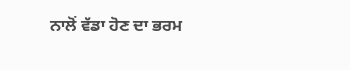ਨਾਲੋਂ ਵੱਡਾ ਹੋਣ ਦਾ ਭਰਮ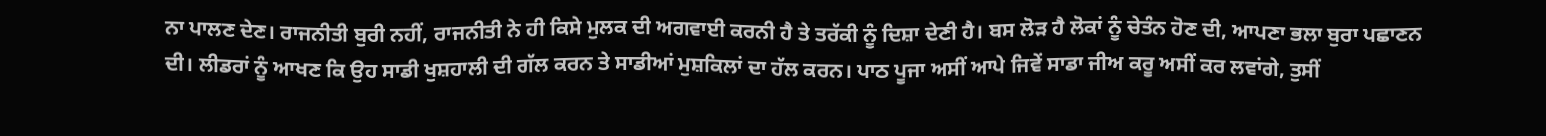ਨਾ ਪਾਲਣ ਦੇਣ। ਰਾਜਨੀਤੀ ਬੁਰੀ ਨਹੀਂ, ਰਾਜਨੀਤੀ ਨੇ ਹੀ ਕਿਸੇ ਮੁਲਕ ਦੀ ਅਗਵਾਈ ਕਰਨੀ ਹੈ ਤੇ ਤਰੱਕੀ ਨੂੰ ਦਿਸ਼ਾ ਦੇਣੀ ਹੈ। ਬਸ ਲੋੜ ਹੈ ਲੋਕਾਂ ਨੂੰ ਚੇਤੰਨ ਹੋਣ ਦੀ, ਆਪਣਾ ਭਲਾ ਬੁਰਾ ਪਛਾਣਨ ਦੀ। ਲੀਡਰਾਂ ਨੂੰ ਆਖਣ ਕਿ ਉਹ ਸਾਡੀ ਖੁਸ਼ਹਾਲੀ ਦੀ ਗੱਲ ਕਰਨ ਤੇ ਸਾਡੀਆਂ ਮੁਸ਼ਕਿਲਾਂ ਦਾ ਹੱਲ ਕਰਨ। ਪਾਠ ਪੂਜਾ ਅਸੀਂ ਆਪੇ ਜਿਵੇਂ ਸਾਡਾ ਜੀਅ ਕਰੂ ਅਸੀਂ ਕਰ ਲਵਾਂਗੇ, ਤੁਸੀਂ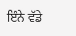ਇੰਨੇ ਵੱਡੇ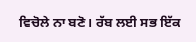ਵਿਚੋਲੇ ਨਾ ਬਣੋ। ਰੱਬ ਲਈ ਸਭ ਇੱਕ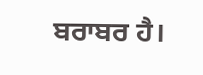ਬਰਾਬਰ ਹੈ।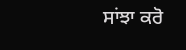ਸਾਂਝਾ ਕਰੋ